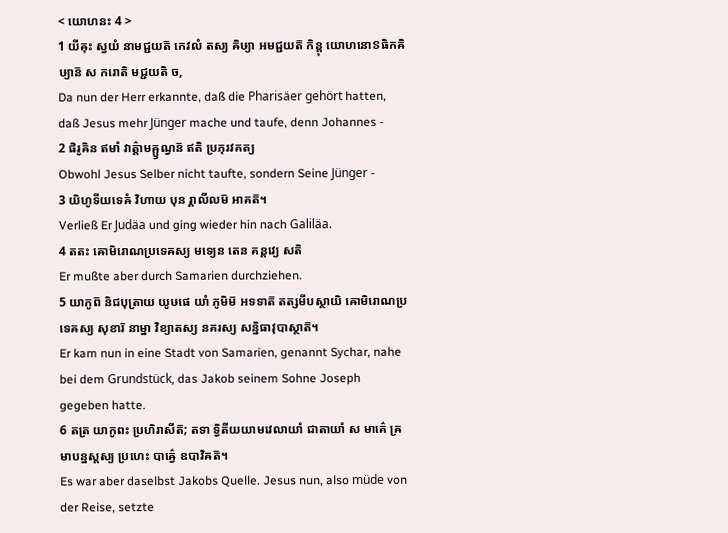< យោហនះ 4 >
1 យីឝុះ ស្វយំ នាមជ្ជយត៑ កេវលំ តស្យ ឝិឞ្យា អមជ្ជយត៑ កិន្តុ យោហនោៜធិកឝិឞ្យាន៑ ស ករោតិ មជ្ជយតិ ច,
Da nun der Herr erkannte, daß die Pharisäer gehört hatten, daß Jesus mehr Jünger mache und taufe, denn Johannes -
2 ផិរូឝិន ឥមាំ វាត៌្តាមឝ្ឫណ្វន៑ ឥតិ ប្រភុរវគត្យ
Obwohl Jesus Selber nicht taufte, sondern Seine Jünger -
3 យិហូទីយទេឝំ វិហាយ បុន រ្គាលីលម៑ អាគត៑។
Verließ Er Judäa und ging wieder hin nach Galiläa.
4 តតះ ឝោមិរោណប្រទេឝស្យ មទ្យេន តេន គន្តវ្យេ សតិ
Er mußte aber durch Samarien durchziehen.
5 យាកូព៑ និជបុត្រាយ យូឞផេ យាំ ភូមិម៑ អទទាត៑ តត្សមីបស្ថាយិ ឝោមិរោណប្រទេឝស្យ សុខារ៑ នាម្នា វិខ្យាតស្យ នគរស្យ សន្និធាវុបាស្ថាត៑។
Er kam nun in eine Stadt von Samarien, genannt Sychar, nahe bei dem Grundstück, das Jakob seinem Sohne Joseph gegeben hatte.
6 តត្រ យាកូពះ ប្រហិរាសីត៑; តទា ទ្វិតីយយាមវេលាយាំ ជាតាយាំ ស មាគ៌េ ឝ្រមាបន្នស្តស្យ ប្រហេះ បាឝ៌្វេ ឧបាវិឝត៑។
Es war aber daselbst Jakobs Quelle. Jesus nun, also müde von der Reise, setzte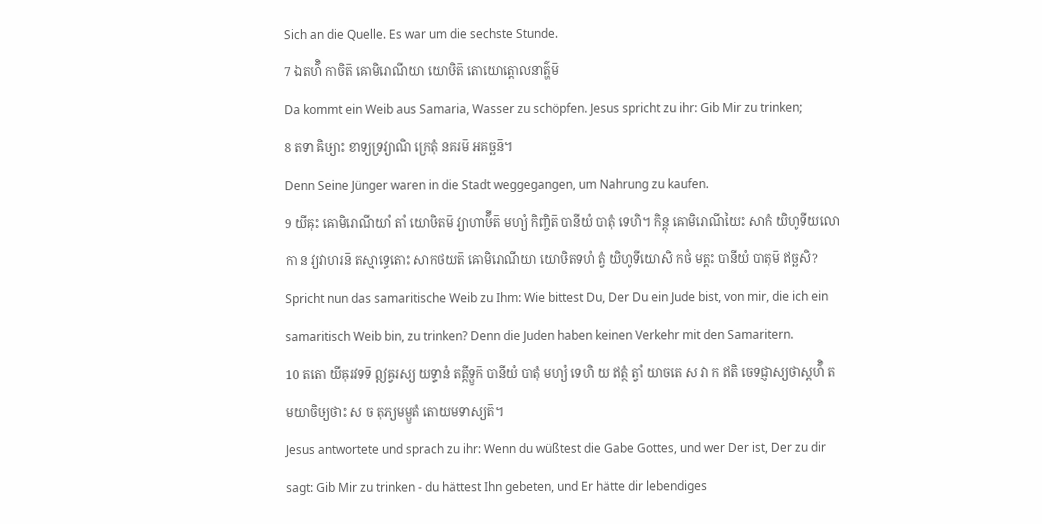Sich an die Quelle. Es war um die sechste Stunde.
7 ឯតហ៌ិ កាចិត៑ ឝោមិរោណីយា យោឞិត៑ តោយោត្តោលនាត៌្ហម៑
Da kommt ein Weib aus Samaria, Wasser zu schöpfen. Jesus spricht zu ihr: Gib Mir zu trinken;
8 តទា ឝិឞ្យាះ ខាទ្យទ្រវ្យាណិ ក្រេតុំ នគរម៑ អគច្ឆន៑។
Denn Seine Jünger waren in die Stadt weggegangen, um Nahrung zu kaufen.
9 យីឝុះ ឝោមិរោណីយាំ តាំ យោឞិតម៑ វ្យាហាឞ៌ីត៑ មហ្យំ កិញ្ចិត៑ បានីយំ បាតុំ ទេហិ។ កិន្តុ ឝោមិរោណីយៃះ សាកំ យិហូទីយលោកា ន វ្យវាហរន៑ តស្មាទ្ធេតោះ សាកថយត៑ ឝោមិរោណីយា យោឞិតទហំ ត្វំ យិហូទីយោសិ កថំ មត្តះ បានីយំ បាតុម៑ ឥច្ឆសិ?
Spricht nun das samaritische Weib zu Ihm: Wie bittest Du, Der Du ein Jude bist, von mir, die ich ein samaritisch Weib bin, zu trinken? Denn die Juden haben keinen Verkehr mit den Samaritern.
10 តតោ យីឝុរវទទ៑ ឦឝ្វរស្យ យទ្ទានំ តត្កីទ្ឫក៑ បានីយំ បាតុំ មហ្យំ ទេហិ យ ឥត្ថំ ត្វាំ យាចតេ ស វា ក ឥតិ ចេទជ្ញាស្យថាស្តហ៌ិ តមយាចិឞ្យថាះ ស ច តុភ្យមម្ឫតំ តោយមទាស្យត៑។
Jesus antwortete und sprach zu ihr: Wenn du wüßtest die Gabe Gottes, und wer Der ist, Der zu dir sagt: Gib Mir zu trinken - du hättest Ihn gebeten, und Er hätte dir lebendiges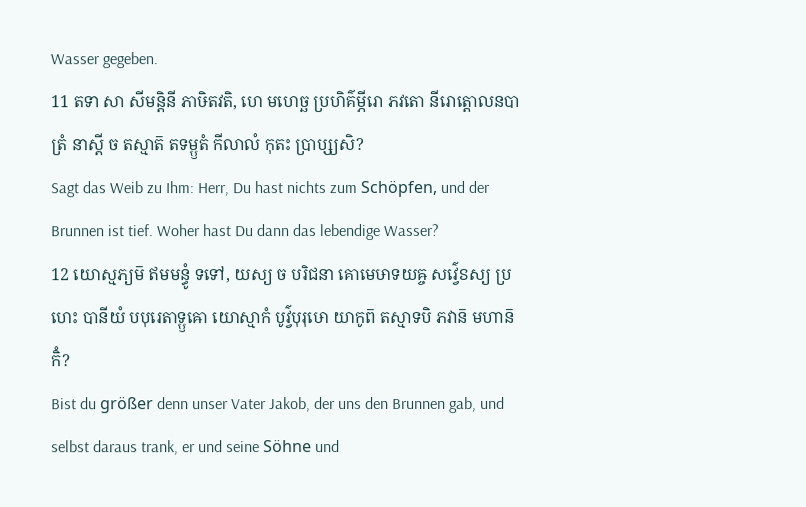Wasser gegeben.
11 តទា សា សីមន្តិនី ភាឞិតវតិ, ហេ មហេច្ឆ ប្រហិគ៌ម្ភីរោ ភវតោ នីរោត្តោលនបាត្រំ នាស្តី ច តស្មាត៑ តទម្ឫតំ កីលាលំ កុតះ ប្រាប្ស្យសិ?
Sagt das Weib zu Ihm: Herr, Du hast nichts zum Schöpfen, und der Brunnen ist tief. Woher hast Du dann das lebendige Wasser?
12 យោស្មភ្យម៑ ឥមមន្ធូំ ទទៅ, យស្យ ច បរិជនា គោមេឞាទយឝ្ច សវ៌្វេៜស្យ ប្រហេះ បានីយំ បបុរេតាទ្ឫឝោ យោស្មាកំ បូវ៌្វបុរុឞោ យាកូព៑ តស្មាទបិ ភវាន៑ មហាន៑ កិំ?
Bist du größer denn unser Vater Jakob, der uns den Brunnen gab, und selbst daraus trank, er und seine Söhne und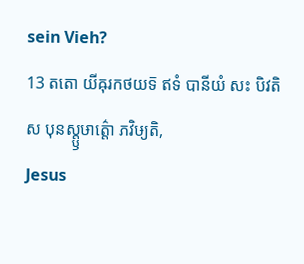sein Vieh?
13 តតោ យីឝុរកថយទ៑ ឥទំ បានីយំ សះ បិវតិ ស បុនស្ត្ឫឞាត៌្តោ ភវិឞ្យតិ,
Jesus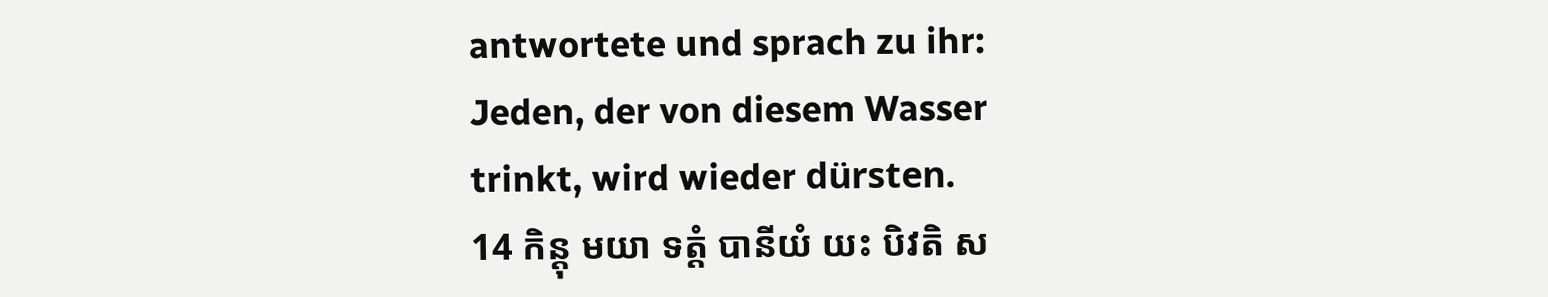antwortete und sprach zu ihr: Jeden, der von diesem Wasser trinkt, wird wieder dürsten.
14 កិន្តុ មយា ទត្តំ បានីយំ យះ បិវតិ ស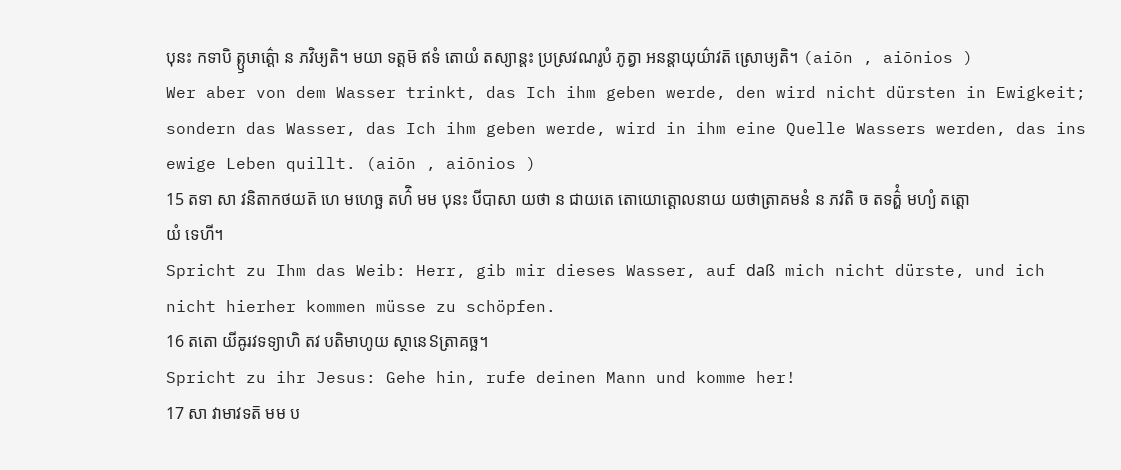បុនះ កទាបិ ត្ឫឞាត៌្តោ ន ភវិឞ្យតិ។ មយា ទត្តម៑ ឥទំ តោយំ តស្យាន្តះ ប្រស្រវណរូបំ ភូត្វា អនន្តាយុយ៌ាវត៑ ស្រោឞ្យតិ។ (aiōn , aiōnios )
Wer aber von dem Wasser trinkt, das Ich ihm geben werde, den wird nicht dürsten in Ewigkeit; sondern das Wasser, das Ich ihm geben werde, wird in ihm eine Quelle Wassers werden, das ins ewige Leben quillt. (aiōn , aiōnios )
15 តទា សា វនិតាកថយត៑ ហេ មហេច្ឆ តហ៌ិ មម បុនះ បីបាសា យថា ន ជាយតេ តោយោត្តោលនាយ យថាត្រាគមនំ ន ភវតិ ច តទត៌្ហំ មហ្យំ តត្តោយំ ទេហី។
Spricht zu Ihm das Weib: Herr, gib mir dieses Wasser, auf daß mich nicht dürste, und ich nicht hierher kommen müsse zu schöpfen.
16 តតោ យីឝូរវទទ្យាហិ តវ បតិមាហូយ ស្ថានេៜត្រាគច្ឆ។
Spricht zu ihr Jesus: Gehe hin, rufe deinen Mann und komme her!
17 សា វាមាវទត៑ មម ប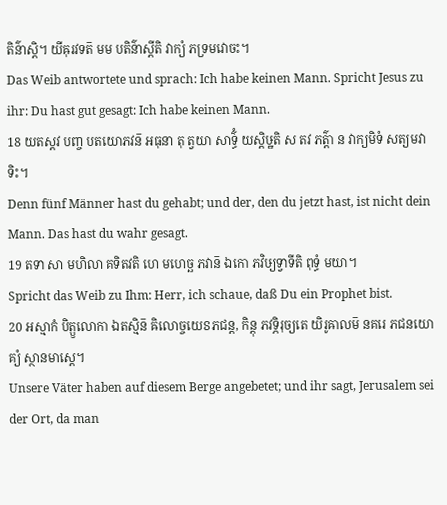តិន៌ាស្តិ។ យីឝុរវទត៑ មម បតិន៌ាស្តីតិ វាក្យំ ភទ្រមវោចះ។
Das Weib antwortete und sprach: Ich habe keinen Mann. Spricht Jesus zu ihr: Du hast gut gesagt: Ich habe keinen Mann.
18 យតស្តវ បញ្ច បតយោភវន៑ អធុនា តុ ត្វយា សាទ៌្ធំ យស្តិឞ្ឋតិ ស តវ ភត៌្តា ន វាក្យមិទំ សត្យមវាទិះ។
Denn fünf Männer hast du gehabt; und der, den du jetzt hast, ist nicht dein Mann. Das hast du wahr gesagt.
19 តទា សា មហិលា គទិតវតិ ហេ មហេច្ឆ ភវាន៑ ឯកោ ភវិឞ្យទ្វាទីតិ ពុទ្ធំ មយា។
Spricht das Weib zu Ihm: Herr, ich schaue, daß Du ein Prophet bist.
20 អស្មាកំ បិត្ឫលោកា ឯតស្មិន៑ ឝិលោច្ចយេៜភជន្ត, កិន្តុ ភវទ្ភិរុច្យតេ យិរូឝាលម៑ នគរេ ភជនយោគ្យំ ស្ថានមាស្តេ។
Unsere Väter haben auf diesem Berge angebetet; und ihr sagt, Jerusalem sei der Ort, da man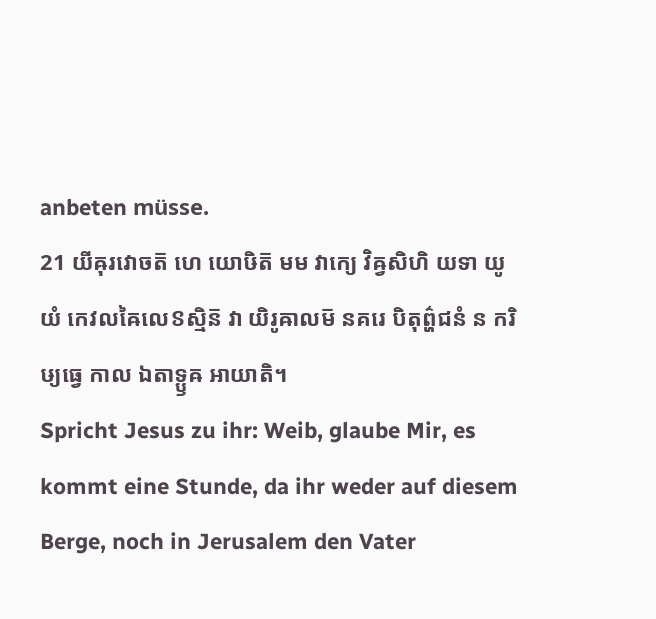anbeten müsse.
21 យីឝុរវោចត៑ ហេ យោឞិត៑ មម វាក្យេ វិឝ្វសិហិ យទា យូយំ កេវលឝៃលេៜស្មិន៑ វា យិរូឝាលម៑ នគរេ បិតុព៌្ហជនំ ន ករិឞ្យធ្វេ កាល ឯតាទ្ឫឝ អាយាតិ។
Spricht Jesus zu ihr: Weib, glaube Mir, es kommt eine Stunde, da ihr weder auf diesem Berge, noch in Jerusalem den Vater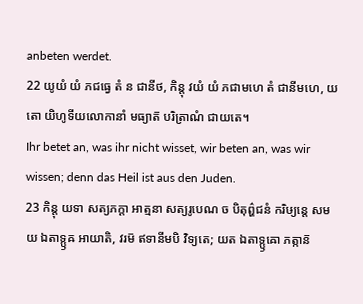anbeten werdet.
22 យូយំ យំ ភជធ្វេ តំ ន ជានីថ, កិន្តុ វយំ យំ ភជាមហេ តំ ជានីមហេ, យតោ យិហូទីយលោកានាំ មធ្យាត៑ បរិត្រាណំ ជាយតេ។
Ihr betet an, was ihr nicht wisset, wir beten an, was wir wissen; denn das Heil ist aus den Juden.
23 កិន្តុ យទា សត្យភក្តា អាត្មនា សត្យរូបេណ ច បិតុព៌្ហជនំ ករិឞ្យន្តេ សមយ ឯតាទ្ឫឝ អាយាតិ, វរម៑ ឥទានីមបិ វិទ្យតេ; យត ឯតាទ្ឫឝោ ភត្កាន៑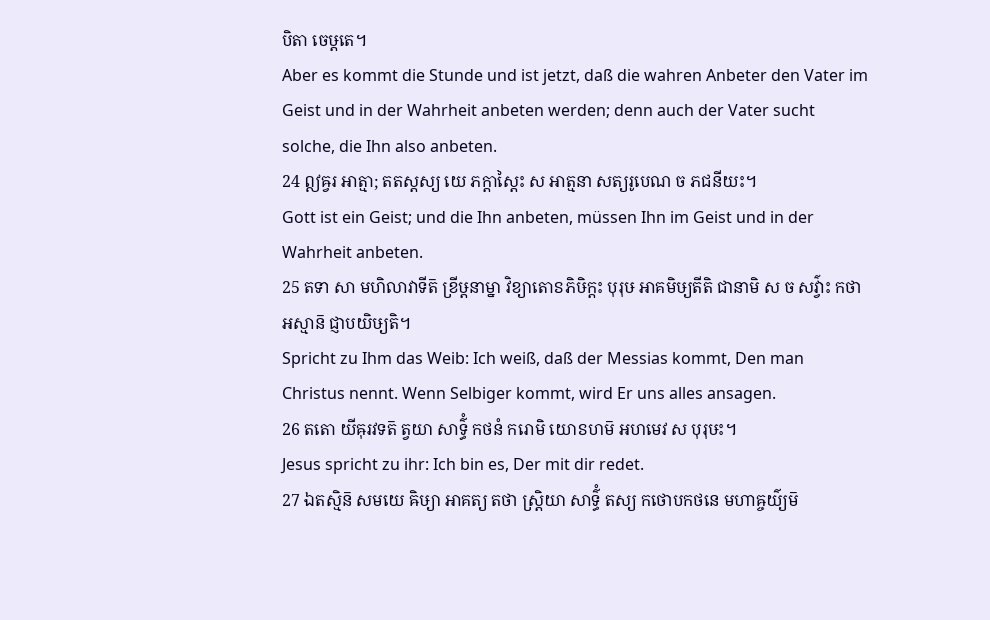បិតា ចេឞ្ដតេ។
Aber es kommt die Stunde und ist jetzt, daß die wahren Anbeter den Vater im Geist und in der Wahrheit anbeten werden; denn auch der Vater sucht solche, die Ihn also anbeten.
24 ឦឝ្វរ អាត្មា; តតស្តស្យ យេ ភក្តាស្តៃះ ស អាត្មនា សត្យរូបេណ ច ភជនីយះ។
Gott ist ein Geist; und die Ihn anbeten, müssen Ihn im Geist und in der Wahrheit anbeten.
25 តទា សា មហិលាវាទីត៑ ខ្រីឞ្ដនាម្នា វិខ្យាតោៜភិឞិក្តះ បុរុឞ អាគមិឞ្យតីតិ ជានាមិ ស ច សវ៌្វាះ កថា អស្មាន៑ ជ្ញាបយិឞ្យតិ។
Spricht zu Ihm das Weib: Ich weiß, daß der Messias kommt, Den man Christus nennt. Wenn Selbiger kommt, wird Er uns alles ansagen.
26 តតោ យីឝុរវទត៑ ត្វយា សាទ៌្ធំ កថនំ ករោមិ យោៜហម៑ អហមេវ ស បុរុឞះ។
Jesus spricht zu ihr: Ich bin es, Der mit dir redet.
27 ឯតស្មិន៑ សមយេ ឝិឞ្យា អាគត្យ តថា ស្ត្រិយា សាទ៌្ធំ តស្យ កថោបកថនេ មហាឝ្ចយ៌្យម៑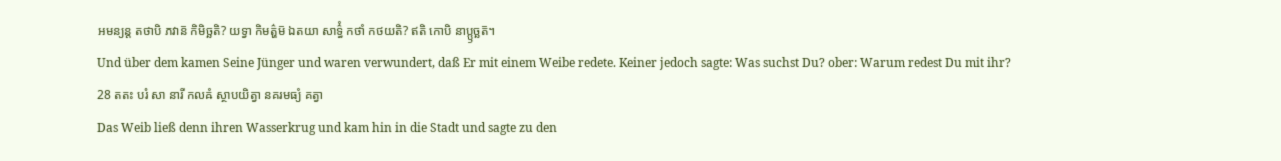អមន្យន្ត តថាបិ ភវាន៑ កិមិច្ឆតិ? យទ្វា កិមត៌្ហម៑ ឯតយា សាទ៌្ធំ កថាំ កថយតិ? ឥតិ កោបិ នាប្ឫច្ឆត៑។
Und über dem kamen Seine Jünger und waren verwundert, daß Er mit einem Weibe redete. Keiner jedoch sagte: Was suchst Du? ober: Warum redest Du mit ihr?
28 តតះ បរំ សា នារី កលឝំ ស្ថាបយិត្វា នគរមធ្យំ គត្វា
Das Weib ließ denn ihren Wasserkrug und kam hin in die Stadt und sagte zu den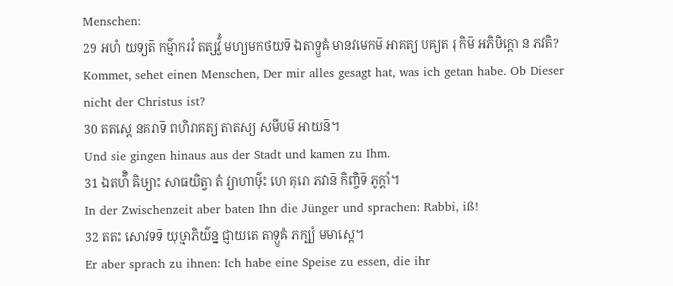Menschen:
29 អហំ យទ្យត៑ កម៌្មាករវំ តត្សវ៌្វំ មហ្យមកថយទ៑ ឯតាទ្ឫឝំ មានវមេកម៑ អាគត្យ បឝ្យត រុ កិម៑ អភិឞិក្តោ ន ភវតិ?
Kommet, sehet einen Menschen, Der mir alles gesagt hat, was ich getan habe. Ob Dieser nicht der Christus ist?
30 តតស្តេ នគរាទ៑ ពហិរាគត្យ តាតស្យ សមីបម៑ អាយន៑។
Und sie gingen hinaus aus der Stadt und kamen zu Ihm.
31 ឯតហ៌ិ ឝិឞ្យាះ សាធយិត្វា តំ វ្យាហាឞ៌ុះ ហេ គុរោ ភវាន៑ កិញ្ចិទ៑ ភូក្តាំ។
In der Zwischenzeit aber baten Ihn die Jünger und sprachen: Rabbi, iß!
32 តតះ សោវទទ៑ យុឞ្មាភិយ៌ន្ន ជ្ញាយតេ តាទ្ឫឝំ ភក្ឞ្យំ មមាស្តេ។
Er aber sprach zu ihnen: Ich habe eine Speise zu essen, die ihr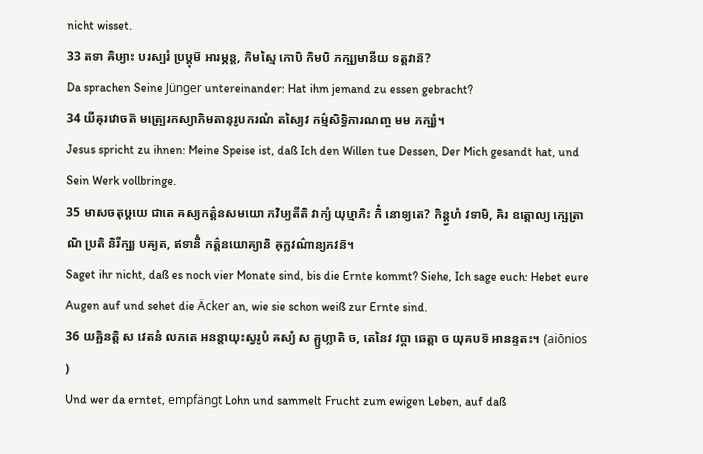nicht wisset.
33 តទា ឝិឞ្យាះ បរស្បរំ ប្រឞ្ដុម៑ អារម្ភន្ត, កិមស្មៃ កោបិ កិមបិ ភក្ឞ្យមានីយ ទត្តវាន៑?
Da sprachen Seine Jünger untereinander: Hat ihm jemand zu essen gebracht?
34 យីឝុរវោចត៑ មត្ប្រេរកស្យាភិមតានុរូបករណំ តស្យៃវ កម៌្មសិទ្ធិការណញ្ច មម ភក្ឞ្យំ។
Jesus spricht zu ihnen: Meine Speise ist, daß Ich den Willen tue Dessen, Der Mich gesandt hat, und Sein Werk vollbringe.
35 មាសចតុឞ្ដយេ ជាតេ ឝស្យកត៌្តនសមយោ ភវិឞ្យតីតិ វាក្យំ យុឞ្មាភិះ កិំ នោទ្យតេ? កិន្ត្វហំ វទាមិ, ឝិរ ឧត្តោល្យ ក្ឞេត្រាណិ ប្រតិ និរីក្ឞ្យ បឝ្យត, ឥទានីំ កត៌្តនយោគ្យានិ ឝុក្លវណ៌ាន្យភវន៑។
Saget ihr nicht, daß es noch vier Monate sind, bis die Ernte kommt? Siehe, Ich sage euch: Hebet eure Augen auf und sehet die Äcker an, wie sie schon weiß zur Ernte sind.
36 យឝ្ឆិនត្តិ ស វេតនំ លភតេ អនន្តាយុះស្វរូបំ ឝស្យំ ស គ្ឫហ្លាតិ ច, តេនៃវ វប្តា ឆេត្តា ច យុគបទ៑ អានន្ទតះ។ (aiōnios )
Und wer da erntet, empfängt Lohn und sammelt Frucht zum ewigen Leben, auf daß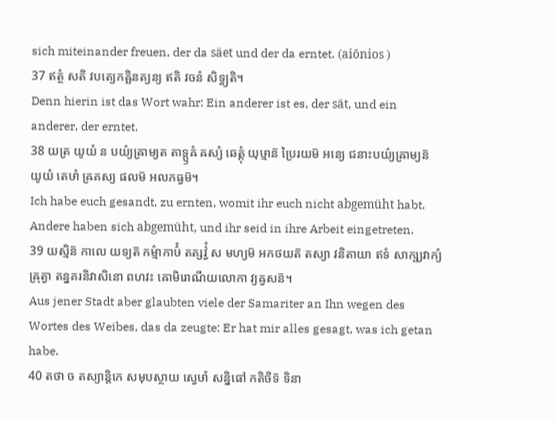sich miteinander freuen, der da säet und der da erntet. (aiōnios )
37 ឥត្ថំ សតិ វបត្យេកឝ្ឆិនត្យន្យ ឥតិ វចនំ សិទ្ធ្យតិ។
Denn hierin ist das Wort wahr: Ein anderer ist es, der sät, und ein anderer, der erntet.
38 យត្រ យូយំ ន បយ៌្យឝ្រាម្យត តាទ្ឫឝំ ឝស្យំ ឆេត្តុំ យុឞ្មាន៑ ប្រៃរយម៑ អន្យេ ជនាះបយ៌្យឝ្រាម្យន៑ យូយំ តេឞាំ ឝ្រគស្យ ផលម៑ អលភធ្វម៑។
Ich habe euch gesandt, zu ernten, womit ihr euch nicht abgemüht habt. Andere haben sich abgemüht, und ihr seid in ihre Arbeit eingetreten.
39 យស្មិន៑ កាលេ យទ្យត៑ កម៌្មាកាឞ៌ំ តត្សវ៌្វំ ស មហ្យម៑ អកថយត៑ តស្យា វនិតាយា ឥទំ សាក្ឞ្យវាក្យំ ឝ្រុត្វា តន្នគរនិវាសិនោ ពហវះ ឝោមិរោណីយលោកា វ្យឝ្វសន៑។
Aus jener Stadt aber glaubten viele der Samariter an Ihn wegen des Wortes des Weibes, das da zeugte: Er hat mir alles gesagt, was ich getan habe.
40 តថា ច តស្យាន្តិកេ សមុបស្ថាយ ស្វេឞាំ សន្និធៅ កតិចិទ៑ ទិនា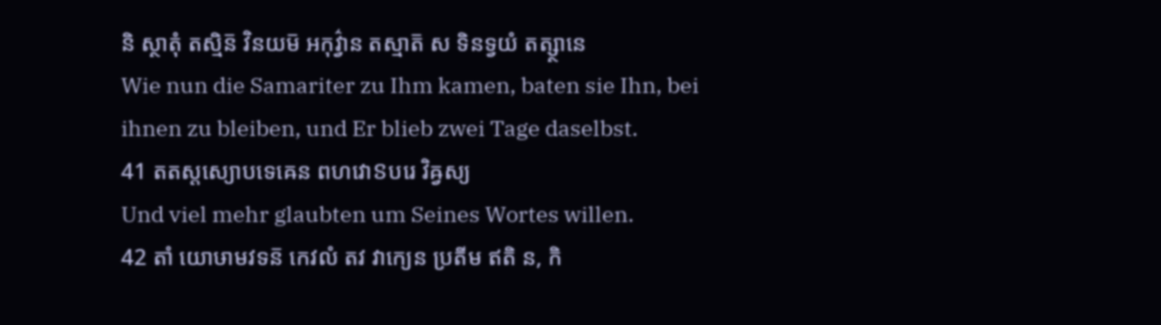និ ស្ថាតុំ តស្មិន៑ វិនយម៑ អកុវ៌្វាន តស្មាត៑ ស ទិនទ្វយំ តត្ស្ថានេ
Wie nun die Samariter zu Ihm kamen, baten sie Ihn, bei ihnen zu bleiben, und Er blieb zwei Tage daselbst.
41 តតស្តស្យោបទេឝេន ពហវោៜបរេ វិឝ្វស្យ
Und viel mehr glaubten um Seines Wortes willen.
42 តាំ យោឞាមវទន៑ កេវលំ តវ វាក្យេន ប្រតីម ឥតិ ន, កិ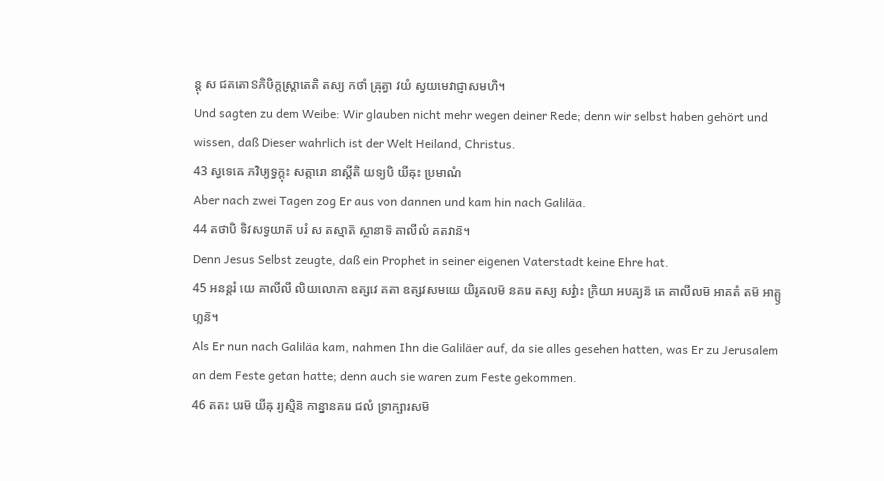ន្តុ ស ជគតោៜភិឞិក្តស្ត្រាតេតិ តស្យ កថាំ ឝ្រុត្វា វយំ ស្វយមេវាជ្ញាសមហិ។
Und sagten zu dem Weibe: Wir glauben nicht mehr wegen deiner Rede; denn wir selbst haben gehört und wissen, daß Dieser wahrlich ist der Welt Heiland, Christus.
43 ស្វទេឝេ ភវិឞ្យទ្វក្តុះ សត្ការោ នាស្តីតិ យទ្យបិ យីឝុះ ប្រមាណំ
Aber nach zwei Tagen zog Er aus von dannen und kam hin nach Galiläa.
44 តថាបិ ទិវសទ្វយាត៑ បរំ ស តស្មាត៑ ស្ថានាទ៑ គាលីលំ គតវាន៑។
Denn Jesus Selbst zeugte, daß ein Prophet in seiner eigenen Vaterstadt keine Ehre hat.
45 អនន្តរំ យេ គាលីលី លិយលោកា ឧត្សវេ គតា ឧត្សវសមយេ យិរូឝលម៑ នគរេ តស្យ សវ៌្វាះ ក្រិយា អបឝ្យន៑ តេ គាលីលម៑ អាគតំ តម៑ អាគ្ឫហ្លន៑។
Als Er nun nach Galiläa kam, nahmen Ihn die Galiläer auf, da sie alles gesehen hatten, was Er zu Jerusalem an dem Feste getan hatte; denn auch sie waren zum Feste gekommen.
46 តតះ បរម៑ យីឝុ រ្យស្មិន៑ កាន្នានគរេ ជលំ ទ្រាក្ឞារសម៑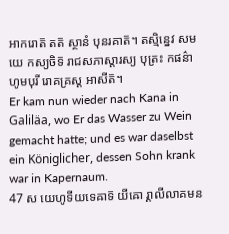អាករោត៑ តត៑ ស្ថានំ បុនរគាត៑។ តស្មិន្នេវ សមយេ កស្យចិទ៑ រាជសភាស្តារស្យ បុត្រះ កផន៌ាហូមបុរី រោគគ្រស្ត អាសីត៑។
Er kam nun wieder nach Kana in Galiläa, wo Er das Wasser zu Wein gemacht hatte; und es war daselbst ein Königlicher, dessen Sohn krank war in Kapernaum.
47 ស យេហូទីយទេឝាទ៑ យីឝោ រ្គាលីលាគមន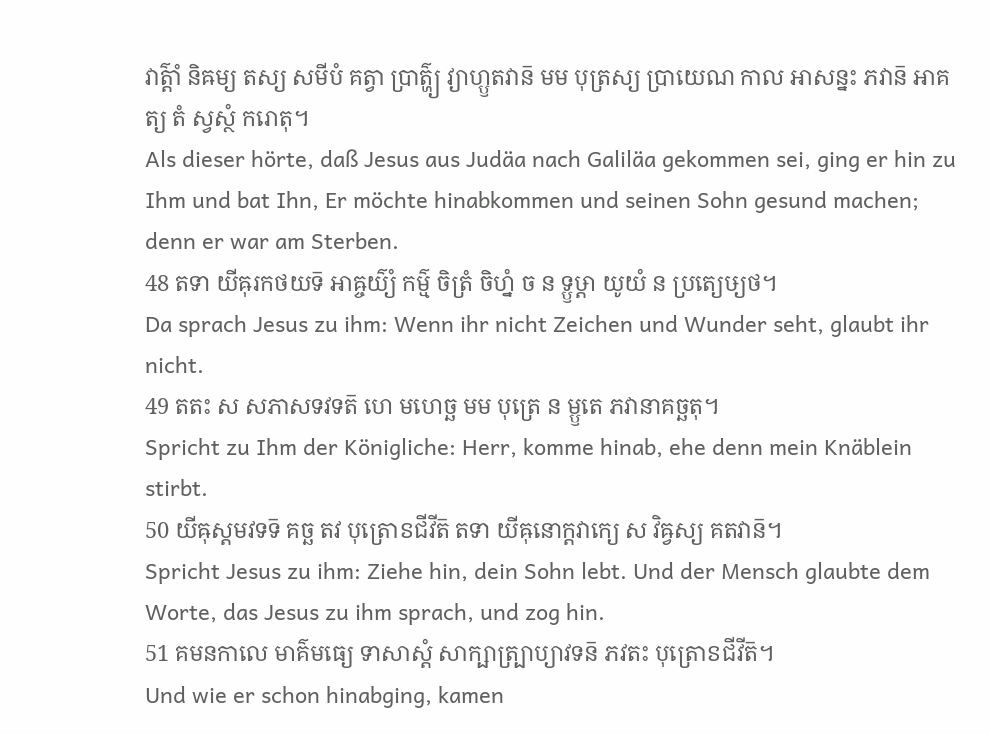វាត៌្តាំ និឝម្យ តស្យ សមីបំ គត្វា ប្រាត៌្ហ្យ វ្យាហ្ឫតវាន៑ មម បុត្រស្យ ប្រាយេណ កាល អាសន្នះ ភវាន៑ អាគត្យ តំ ស្វស្ថំ ករោតុ។
Als dieser hörte, daß Jesus aus Judäa nach Galiläa gekommen sei, ging er hin zu Ihm und bat Ihn, Er möchte hinabkommen und seinen Sohn gesund machen; denn er war am Sterben.
48 តទា យីឝុរកថយទ៑ អាឝ្ចយ៌្យំ កម៌្ម ចិត្រំ ចិហ្នំ ច ន ទ្ឫឞ្ដា យូយំ ន ប្រត្យេឞ្យថ។
Da sprach Jesus zu ihm: Wenn ihr nicht Zeichen und Wunder seht, glaubt ihr nicht.
49 តតះ ស សភាសទវទត៑ ហេ មហេច្ឆ មម បុត្រេ ន ម្ឫតេ ភវានាគច្ឆតុ។
Spricht zu Ihm der Königliche: Herr, komme hinab, ehe denn mein Knäblein stirbt.
50 យីឝុស្តមវទទ៑ គច្ឆ តវ បុត្រោៜជីវីត៑ តទា យីឝុនោក្តវាក្យេ ស វិឝ្វស្យ គតវាន៑។
Spricht Jesus zu ihm: Ziehe hin, dein Sohn lebt. Und der Mensch glaubte dem Worte, das Jesus zu ihm sprach, und zog hin.
51 គមនកាលេ មាគ៌មធ្យេ ទាសាស្តំ សាក្ឞាត្ប្រាប្យាវទន៑ ភវតះ បុត្រោៜជីវីត៑។
Und wie er schon hinabging, kamen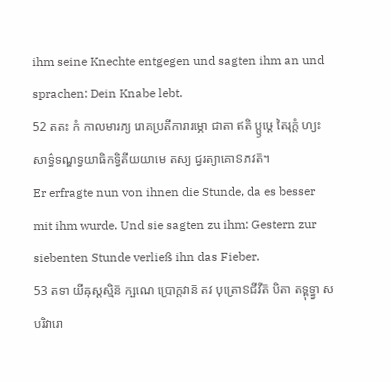ihm seine Knechte entgegen und sagten ihm an und sprachen: Dein Knabe lebt.
52 តតះ កំ កាលមារភ្យ រោគប្រតីការារម្ភោ ជាតា ឥតិ ប្ឫឞ្ដេ តៃរុក្តំ ហ្យះ សាទ៌្ធទណ្ឌទ្វយាធិកទ្វិតីយយាមេ តស្យ ជ្វរត្យាគោៜភវត៑។
Er erfragte nun von ihnen die Stunde, da es besser mit ihm wurde. Und sie sagten zu ihm: Gestern zur siebenten Stunde verließ ihn das Fieber.
53 តទា យីឝុស្តស្មិន៑ ក្ឞណេ ប្រោក្តវាន៑ តវ បុត្រោៜជីវីត៑ បិតា តទ្ពុទ្ធ្វា សបរិវារោ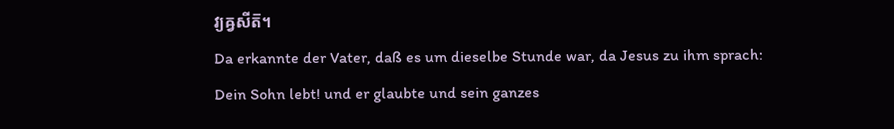វ្យឝ្វសីត៑។
Da erkannte der Vater, daß es um dieselbe Stunde war, da Jesus zu ihm sprach: Dein Sohn lebt! und er glaubte und sein ganzes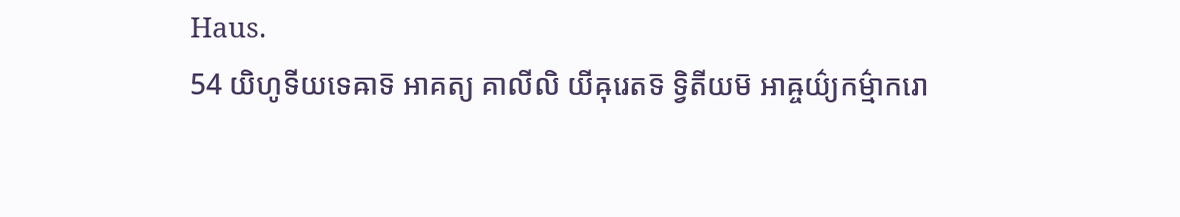Haus.
54 យិហូទីយទេឝាទ៑ អាគត្យ គាលីលិ យីឝុរេតទ៑ ទ្វិតីយម៑ អាឝ្ចយ៌្យកម៌្មាករោ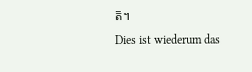ត៑។
Dies ist wiederum das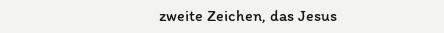zweite Zeichen, das Jesus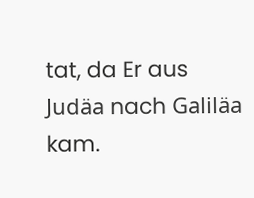tat, da Er aus Judäa nach Galiläa kam.